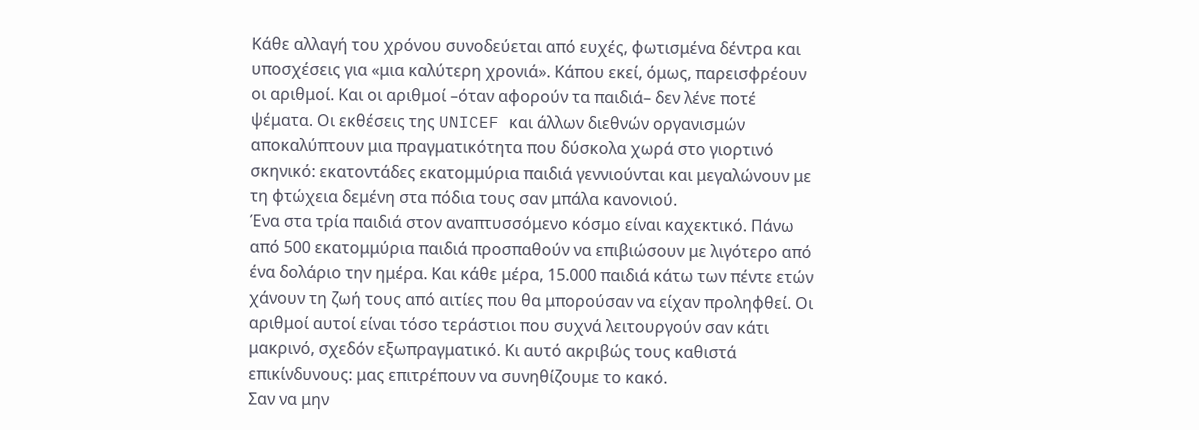Κάθε αλλαγή του χρόνου συνοδεύεται από ευχές, φωτισμένα δέντρα και υποσχέσεις για «μια καλύτερη χρονιά». Κάπου εκεί, όμως, παρεισφρέουν οι αριθμοί. Και οι αριθμοί –όταν αφορούν τα παιδιά– δεν λένε ποτέ ψέματα. Οι εκθέσεις της UNICEF και άλλων διεθνών οργανισμών αποκαλύπτουν μια πραγματικότητα που δύσκολα χωρά στο γιορτινό σκηνικό: εκατοντάδες εκατομμύρια παιδιά γεννιούνται και μεγαλώνουν με τη φτώχεια δεμένη στα πόδια τους σαν μπάλα κανονιού.
Ένα στα τρία παιδιά στον αναπτυσσόμενο κόσμο είναι καχεκτικό. Πάνω από 500 εκατομμύρια παιδιά προσπαθούν να επιβιώσουν με λιγότερο από ένα δολάριο την ημέρα. Και κάθε μέρα, 15.000 παιδιά κάτω των πέντε ετών χάνουν τη ζωή τους από αιτίες που θα μπορούσαν να είχαν προληφθεί. Οι αριθμοί αυτοί είναι τόσο τεράστιοι που συχνά λειτουργούν σαν κάτι μακρινό, σχεδόν εξωπραγματικό. Κι αυτό ακριβώς τους καθιστά επικίνδυνους: μας επιτρέπουν να συνηθίζουμε το κακό.
Σαν να μην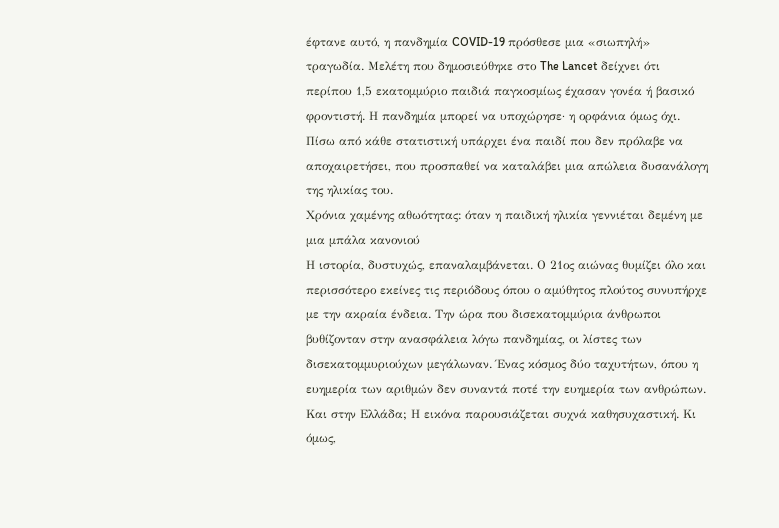έφτανε αυτό, η πανδημία COVID-19 πρόσθεσε μια «σιωπηλή» τραγωδία. Μελέτη που δημοσιεύθηκε στο The Lancet δείχνει ότι περίπου 1,5 εκατομμύριο παιδιά παγκοσμίως έχασαν γονέα ή βασικό φροντιστή. Η πανδημία μπορεί να υποχώρησε· η ορφάνια όμως όχι. Πίσω από κάθε στατιστική υπάρχει ένα παιδί που δεν πρόλαβε να αποχαιρετήσει, που προσπαθεί να καταλάβει μια απώλεια δυσανάλογη της ηλικίας του.
Χρόνια χαμένης αθωότητας: όταν η παιδική ηλικία γεννιέται δεμένη με μια μπάλα κανονιού
Η ιστορία, δυστυχώς, επαναλαμβάνεται. Ο 21ος αιώνας θυμίζει όλο και περισσότερο εκείνες τις περιόδους όπου ο αμύθητος πλούτος συνυπήρχε με την ακραία ένδεια. Την ώρα που δισεκατομμύρια άνθρωποι βυθίζονταν στην ανασφάλεια λόγω πανδημίας, οι λίστες των δισεκατομμυριούχων μεγάλωναν. Ένας κόσμος δύο ταχυτήτων, όπου η ευημερία των αριθμών δεν συναντά ποτέ την ευημερία των ανθρώπων.
Και στην Ελλάδα; Η εικόνα παρουσιάζεται συχνά καθησυχαστική. Κι όμως,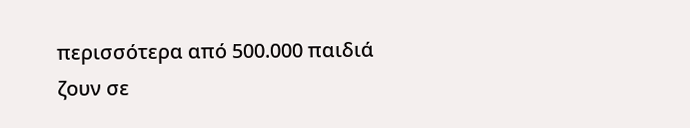περισσότερα από 500.000 παιδιά ζουν σε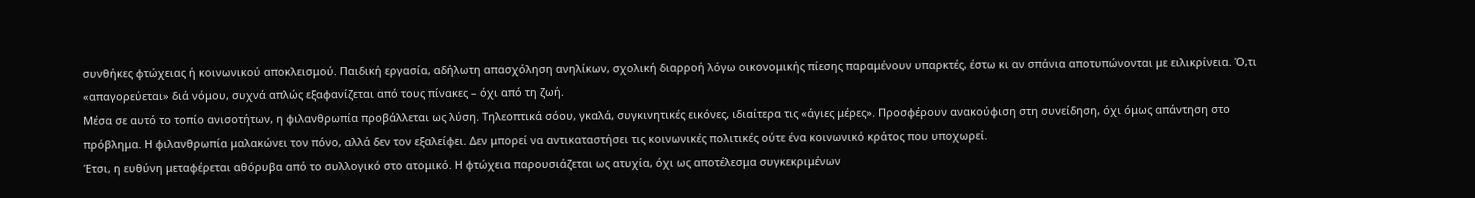συνθήκες φτώχειας ή κοινωνικού αποκλεισμού. Παιδική εργασία, αδήλωτη απασχόληση ανηλίκων, σχολική διαρροή λόγω οικονομικής πίεσης παραμένουν υπαρκτές, έστω κι αν σπάνια αποτυπώνονται με ειλικρίνεια. Ό,τι «απαγορεύεται» διά νόμου, συχνά απλώς εξαφανίζεται από τους πίνακες – όχι από τη ζωή.
Μέσα σε αυτό το τοπίο ανισοτήτων, η φιλανθρωπία προβάλλεται ως λύση. Τηλεοπτικά σόου, γκαλά, συγκινητικές εικόνες, ιδιαίτερα τις «άγιες μέρες». Προσφέρουν ανακούφιση στη συνείδηση, όχι όμως απάντηση στο πρόβλημα. Η φιλανθρωπία μαλακώνει τον πόνο, αλλά δεν τον εξαλείφει. Δεν μπορεί να αντικαταστήσει τις κοινωνικές πολιτικές ούτε ένα κοινωνικό κράτος που υποχωρεί.
Έτσι, η ευθύνη μεταφέρεται αθόρυβα από το συλλογικό στο ατομικό. Η φτώχεια παρουσιάζεται ως ατυχία, όχι ως αποτέλεσμα συγκεκριμένων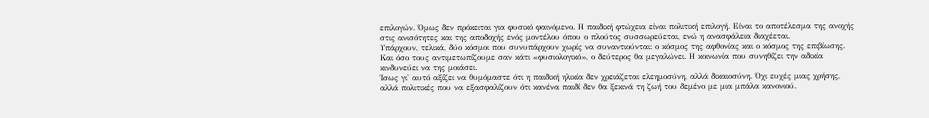επιλογών. Όμως δεν πρόκειται για φυσικό φαινόμενο. Η παιδική φτώχεια είναι πολιτική επιλογή. Είναι το αποτέλεσμα της ανοχής στις ανισότητες και της αποδοχής ενός μοντέλου όπου ο πλούτος συσσωρεύεται, ενώ η ανασφάλεια διαχέεται.
Υπάρχουν, τελικά, δύο κόσμοι που συνυπάρχουν χωρίς να συναντιούνται: ο κόσμος της αφθονίας και ο κόσμος της επιβίωσης. Και όσο τους αντιμετωπίζουμε σαν κάτι «φυσιολογικό», ο δεύτερος θα μεγαλώνει. Η κοινωνία που συνηθίζει την αδικία κινδυνεύει να της μοιάσει.
Ίσως γι' αυτό αξίζει να θυμόμαστε ότι η παιδική ηλικία δεν χρειάζεται ελεημοσύνη, αλλά δικαιοσύνη. Όχι ευχές μιας χρήσης, αλλά πολιτικές που να εξασφαλίζουν ότι κανένα παιδί δεν θα ξεκινά τη ζωή του δεμένο με μια μπάλα κανονιού.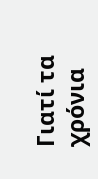Γιατί τα χρόνια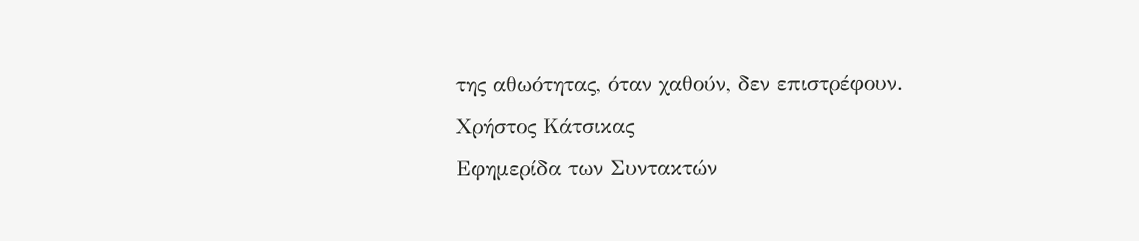της αθωότητας, όταν χαθούν, δεν επιστρέφουν.
Χρήστος Κάτσικας
Eφημερίδα των Συντακτών